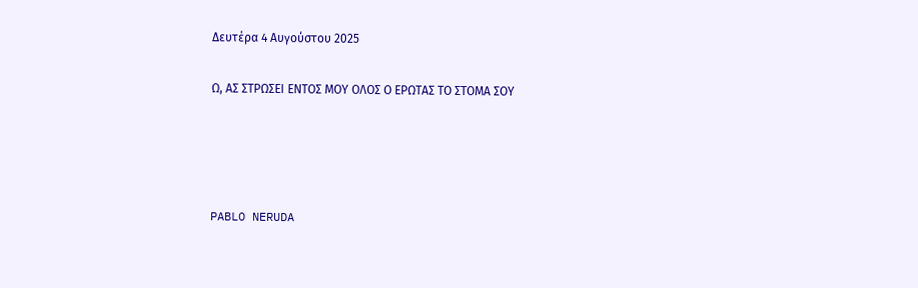Δευτέρα 4 Αυγούστου 2025

Ω, ΑΣ ΣΤΡΩΣΕΙ ΕΝΤΟΣ ΜΟΥ ΟΛΟΣ Ο ΕΡΩΤΑΣ ΤΟ ΣΤΟΜΑ ΣΟΥ




PABLO NERUDA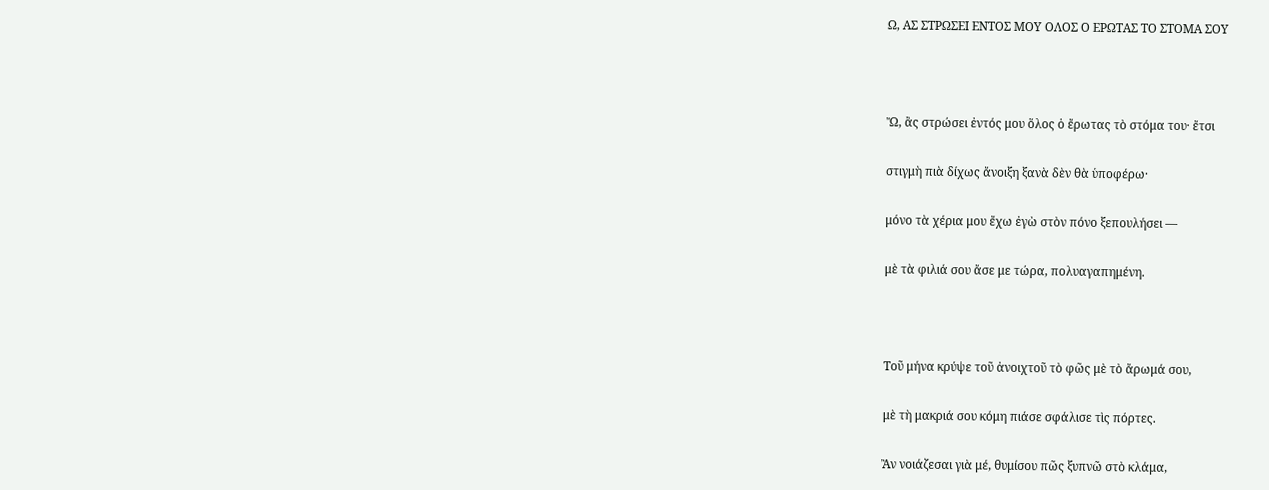Ω, ΑΣ ΣΤΡΩΣΕΙ ΕΝΤΟΣ ΜΟΥ ΟΛΟΣ Ο ΕΡΩΤΑΣ ΤΟ ΣΤΟΜΑ ΣΟΥ



Ὤ, ἂς στρώσει ἐντός μου ὅλος ὁ ἔρωτας τὸ στόμα του· ἔτσι

στιγμὴ πιὰ δίχως ἄνοιξη ξανὰ δὲν θὰ ὑποφέρω·

μόνο τὰ χέρια μου ἔχω ἐγὼ στὸν πόνο ξεπουλήσει —

μὲ τὰ φιλιά σου ἄσε με τώρα, πολυαγαπημένη.



Τοῦ μήνα κρύψε τοῦ ἀνοιχτοῦ τὸ φῶς μὲ τὸ ἄρωμά σου,

μὲ τὴ μακριά σου κόμη πιάσε σφάλισε τὶς πόρτες.

Ἂν νοιάζεσαι γιὰ μέ, θυμίσου πῶς ξυπνῶ στὸ κλάμα,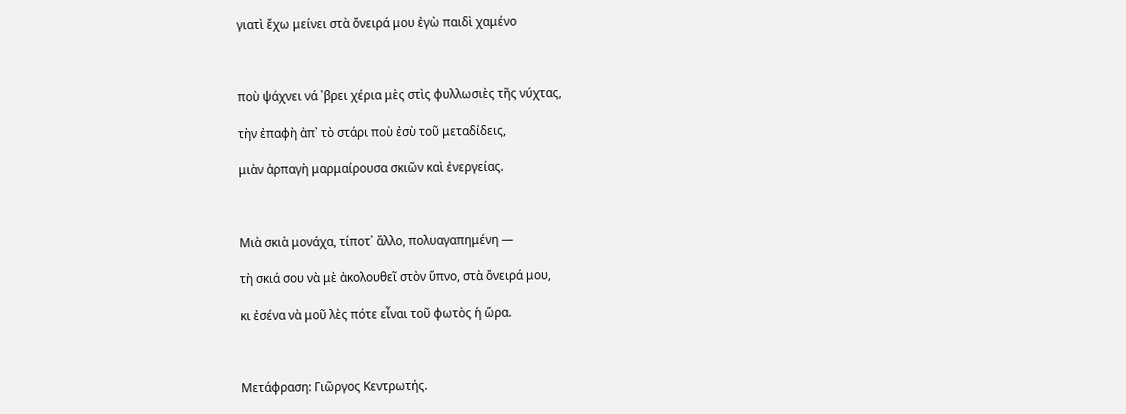γιατὶ ἔχω μείνει στὰ ὄνειρά μου ἐγὼ παιδὶ χαμένο



ποὺ ψάχνει νά ᾽βρει χέρια μὲς στὶς φυλλωσιὲς τῆς νύχτας,

τὴν ἐπαφὴ ἀπ᾽ τὸ στάρι ποὺ ἐσὺ τοῦ μεταδίδεις,

μιὰν ἁρπαγὴ μαρμαίρουσα σκιῶν καὶ ἐνεργείας.



Μιὰ σκιὰ μονάχα, τίποτ᾽ ἄλλο, πολυαγαπημένη —

τὴ σκιά σου νὰ μὲ ἀκολουθεῖ στὸν ὕπνο, στὰ ὄνειρά μου,

κι ἐσένα νὰ μοῦ λὲς πότε εἶναι τοῦ φωτὸς ἡ ὥρα.



Μετάφραση: Γιῶργος Κεντρωτής.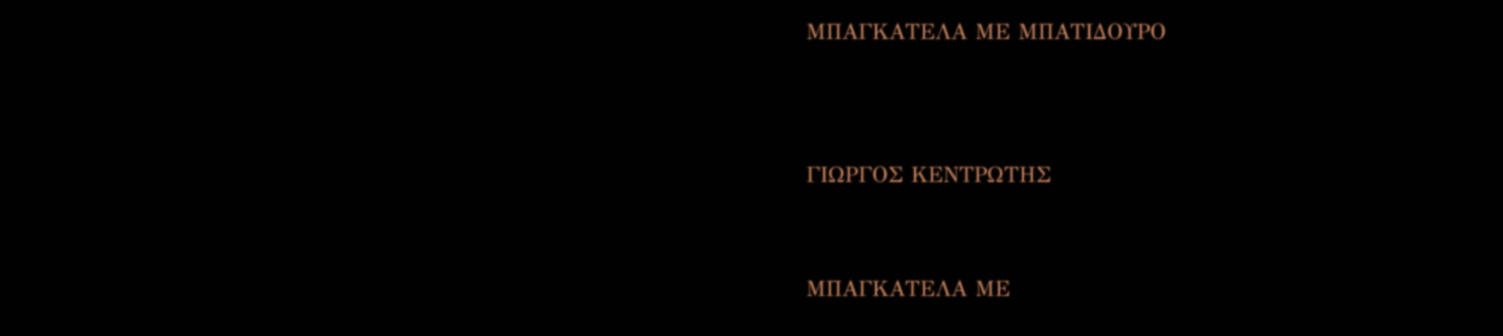ΜΠΑΓΚΑΤΕΛΑ ΜΕ ΜΠΑΤΙΔΟΥΡΟ




ΓΙΩΡΓΟΣ ΚΕΝΤΡΩΤΗΣ



ΜΠΑΓΚΑΤΕΛΑ ΜΕ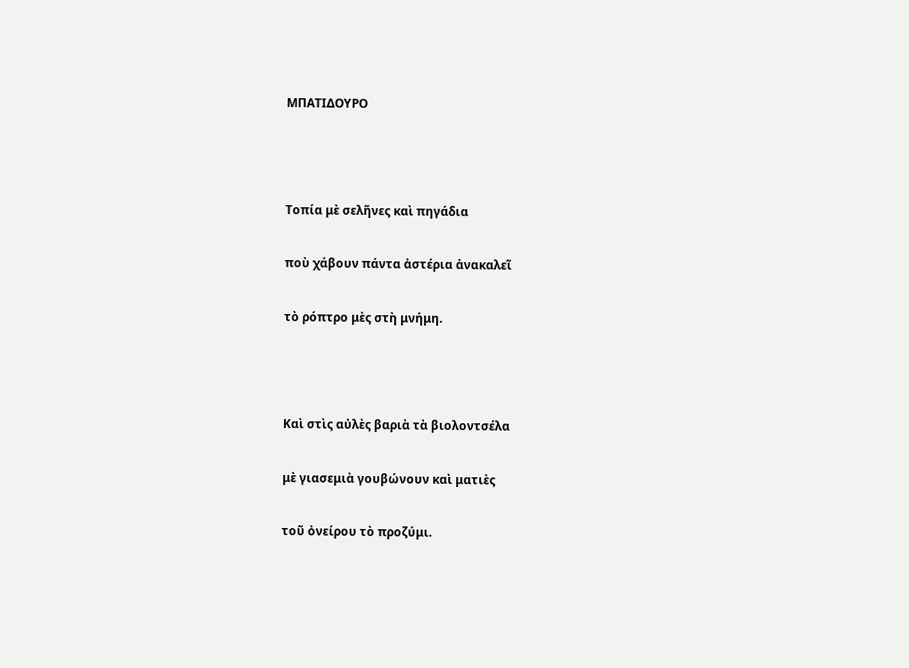ΜΠΑΤΙΔΟΥΡΟ



Τοπία μὲ σελῆνες καὶ πηγάδια

ποὺ χάβουν πάντα ἀστέρια ἀνακαλεῖ

τὸ ρόπτρο μὲς στὴ μνήμη.



Καὶ στὶς αὐλὲς βαριὰ τὰ βιολοντσέλα

μὲ γιασεμιὰ γουβώνουν καὶ ματιὲς

τοῦ ὀνείρου τὸ προζύμι.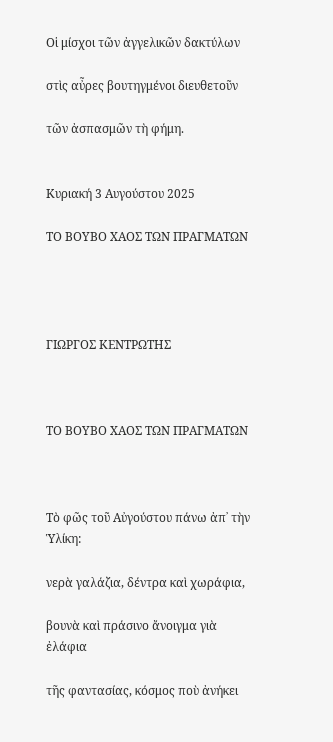Οἱ μίσχοι τῶν ἀγγελικῶν δακτύλων

στὶς αὖρες βουτηγμένοι διευθετοῦν

τῶν ἀσπασμῶν τὴ φήμη.


Κυριακή 3 Αυγούστου 2025

ΤΟ ΒΟΥΒΟ ΧΑΟΣ ΤΩΝ ΠΡΑΓΜΑΤΩΝ




ΓΙΩΡΓΟΣ ΚΕΝΤΡΩΤΗΣ



ΤΟ ΒΟΥΒΟ ΧΑΟΣ ΤΩΝ ΠΡΑΓΜΑΤΩΝ



Τὸ φῶς τοῦ Αὐγούστου πάνω ἀπ᾽ τὴν Ὑλίκη:

νερὰ γαλάζια, δέντρα καὶ χωράφια,

βουνὰ καὶ πράσινο ἄνοιγμα γιὰ ἐλάφια

τῆς φαντασίας, κόσμος ποὺ ἀνήκει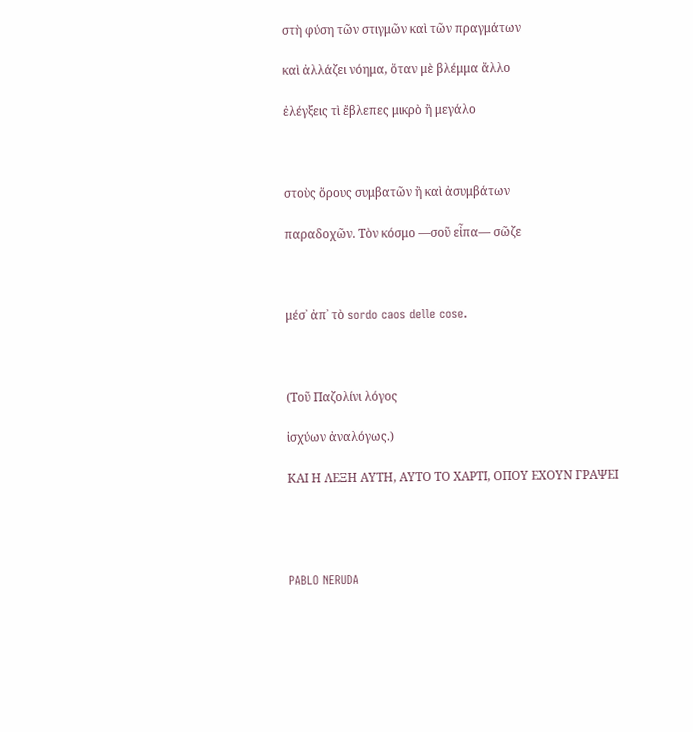στὴ φύση τῶν στιγμῶν καὶ τῶν πραγμάτων

καὶ ἀλλάζει νόημα, ὅταν μὲ βλέμμα ἄλλο

ἐλέγξεις τὶ ἔβλεπες μικρὸ ἢ μεγάλο



στοὺς ὅρους συμβατῶν ἢ καὶ ἀσυμβάτων

παραδοχῶν. Τὸν κόσμο —σοῦ εἶπα— σῶζε



μέσ᾽ ἀπ᾽ τὸ sordo caos delle cose.



(Τοῦ Παζολίνι λόγος

ἰσχύων ἀναλόγως.)

ΚΑΙ Η ΛΕΞΗ ΑΥΤΗ, ΑΥΤΟ ΤΟ ΧΑΡΤΙ, ΟΠΟΥ ΕΧΟΥΝ ΓΡΑΨΕΙ




PABLO NERUDA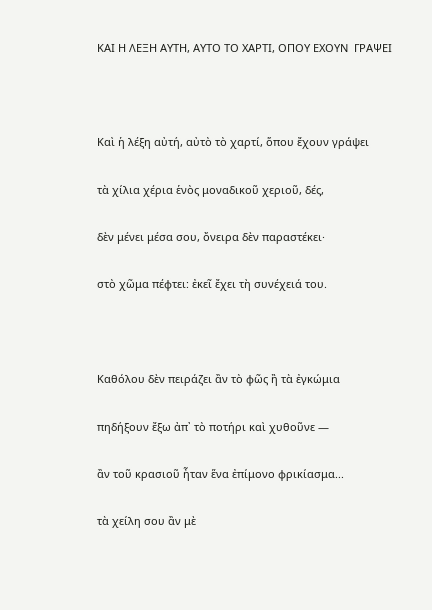ΚΑΙ Η ΛΕΞΗ ΑΥΤΗ, ΑΥΤΟ ΤΟ ΧΑΡΤΙ, ΟΠΟΥ ΕΧΟΥΝ  ΓΡΑΨΕΙ



Καὶ ἡ λέξη αὐτή, αὐτὸ τὸ χαρτί, ὅπου ἔχουν γράψει

τὰ χίλια χέρια ἑνὸς μοναδικοῦ χεριοῦ, δές,

δὲν μένει μέσα σου, ὄνειρα δὲν παραστέκει·

στὸ χῶμα πέφτει: ἐκεῖ ἔχει τὴ συνέχειά του.



Καθόλου δὲν πειράζει ἂν τὸ φῶς ἢ τὰ ἐγκώμια

πηδήξουν ἔξω ἀπ᾽ τὸ ποτήρι καὶ χυθοῦνε —

ἂν τοῦ κρασιοῦ ἦταν ἕνα ἐπίμονο φρικίασμα...

τὰ χείλη σου ἂν μὲ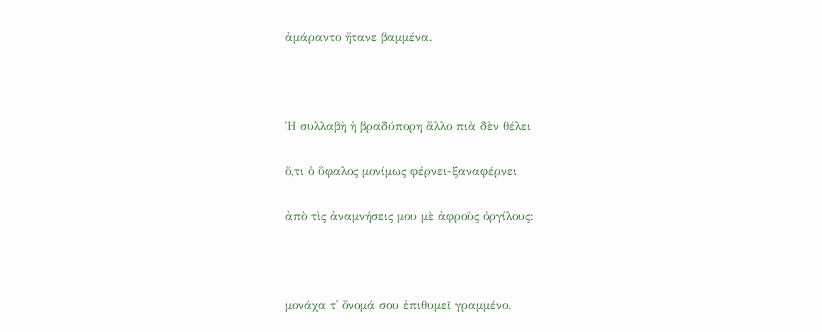ἀμάραντο ἤτανε βαμμένα.



Ἡ συλλαβὴ ἡ βραδύπορη ἄλλο πιὰ δὲν θέλει

ὅ,τι ὁ ὕφαλος μονίμως φέρνει-ξαναφέρνει

ἀπὸ τὶς ἀναμνήσεις μου μὲ ἀφροὺς ὀργίλους:



μονάχα τ᾽ ὄνομά σου ἐπιθυμεῖ γραμμένο.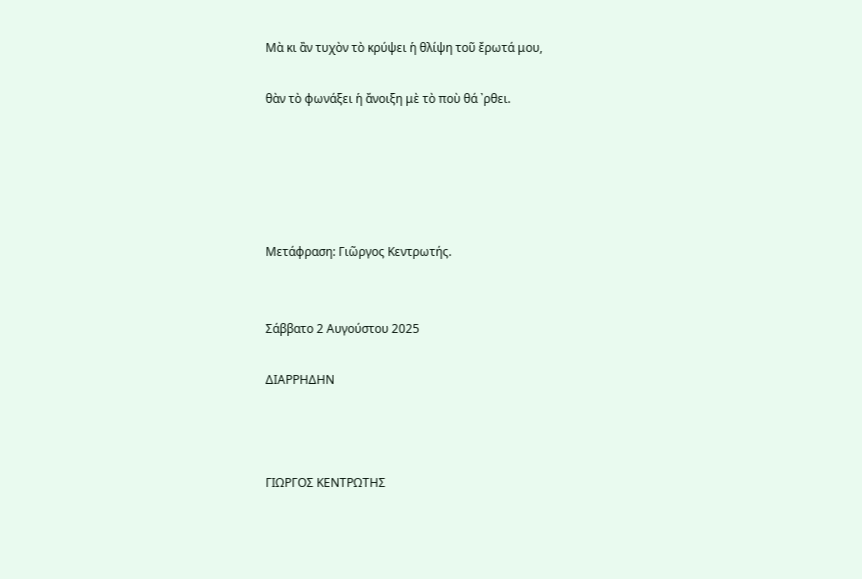Μὰ κι ἂν τυχὸν τὸ κρύψει ἡ θλίψη τοῦ ἔρωτά μου,

θὰν τὸ φωνάξει ἡ ἄνοιξη μὲ τὸ ποὺ θά ᾽ρθει.





Μετάφραση: Γιῶργος Κεντρωτής.


Σάββατο 2 Αυγούστου 2025

ΔΙΑΡΡΗΔΗΝ



ΓΙΩΡΓΟΣ ΚΕΝΤΡΩΤΗΣ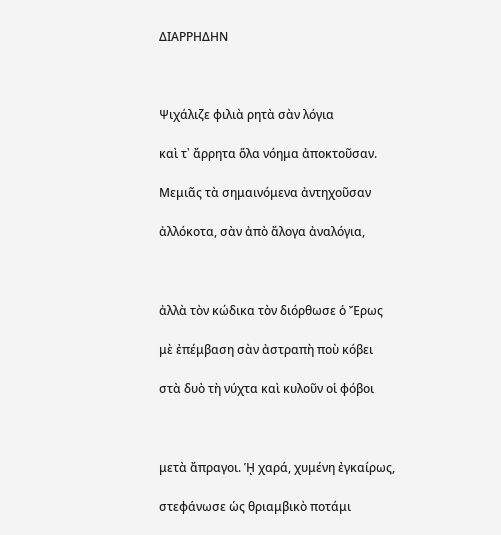ΔΙΑΡΡΗΔΗΝ



Ψιχάλιζε φιλιὰ ρητὰ σὰν λόγια

καὶ τ᾽ ἄρρητα ὅλα νόημα ἀποκτοῦσαν.

Μεμιᾶς τὰ σημαινόμενα ἀντηχοῦσαν

ἀλλόκοτα, σὰν ἀπὸ ἄλογα ἀναλόγια,



ἀλλὰ τὸν κώδικα τὸν διόρθωσε ὁ Ἔρως

μὲ ἐπέμβαση σὰν ἀστραπὴ ποὺ κόβει

στὰ δυὸ τὴ νύχτα καὶ κυλοῦν οἱ φόβοι



μετὰ ἄπραγοι. ᾙ χαρά, χυμένη ἐγκαίρως,

στεφάνωσε ὡς θριαμβικὸ ποτάμι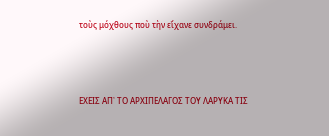τοὺς μόχθους ποὺ τὴν εἴχανε συνδράμει.




ΕΧΕΙΣ ΑΠ᾽ ΤΟ ΑΡΧΙΠΕΛΑΓΟΣ ΤΟΥ ΛΑΡΥΚΑ ΤΙΣ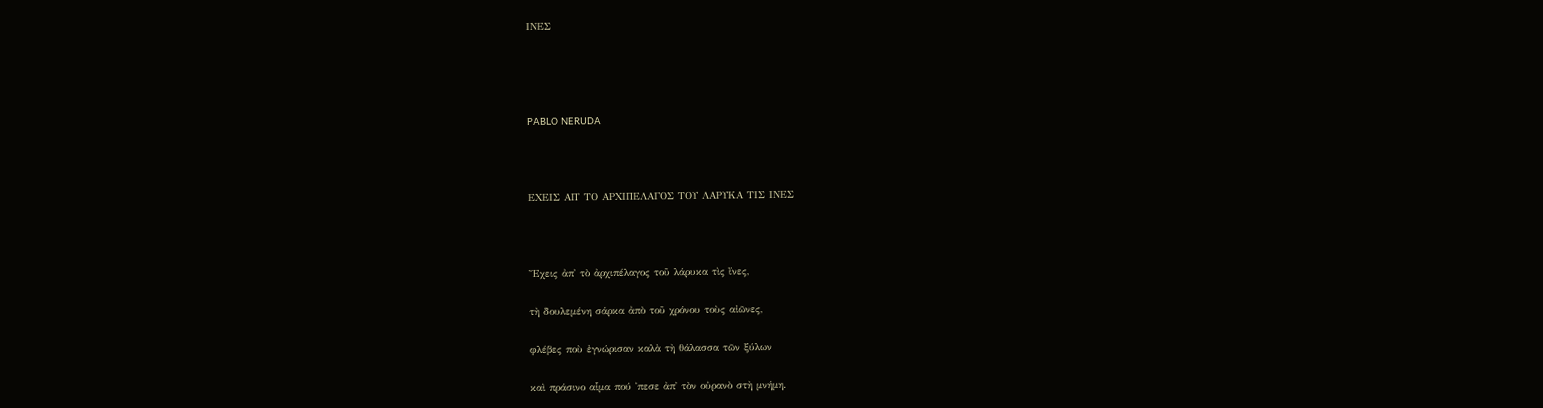ΙΝΕΣ




PABLO NERUDA



ΕΧΕΙΣ ΑΠ᾽ ΤΟ ΑΡΧΙΠΕΛΑΓΟΣ ΤΟΥ ΛΑΡΥΚΑ ΤΙΣ ΙΝΕΣ



Ἔχεις ἀπ᾽ τὸ ἀρχιπέλαγος τοῦ λάρυκα τὶς ἴνες,

τὴ δουλεμένη σάρκα ἀπὸ τοῦ χρόνου τοὺς αἰῶνες,

φλέβες ποὺ ἐγνώρισαν καλὰ τὴ θάλασσα τῶν ξύλων

καὶ πράσινο αἷμα πού ᾽πεσε ἀπ᾽ τὸν οὐρανὸ στὴ μνήμη.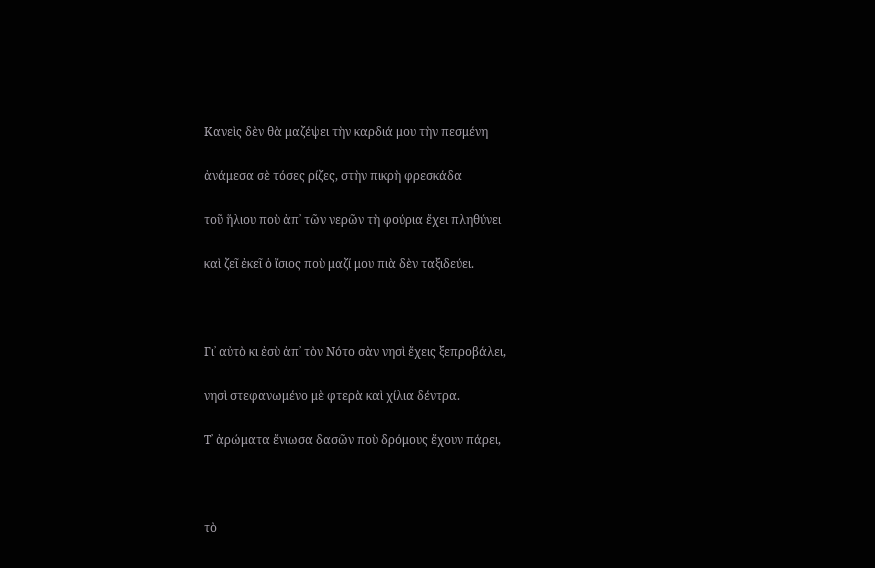Κανεὶς δὲν θὰ μαζέψει τὴν καρδιά μου τὴν πεσμένη

ἀνάμεσα σὲ τόσες ρίζες, στὴν πικρὴ φρεσκάδα

τοῦ ἥλιου ποὺ ἀπ᾽ τῶν νερῶν τὴ φούρια ἔχει πληθύνει

καὶ ζεῖ ἐκεῖ ὁ ἴσιος ποὺ μαζί μου πιὰ δὲν ταξιδεύει.



Γι᾽ αὐτὸ κι ἐσὺ ἀπ᾽ τὸν Νότο σὰν νησὶ ἔχεις ξεπροβάλει,

νησὶ στεφανωμένο μὲ φτερὰ καὶ χίλια δέντρα.

Τ᾽ ἀρώματα ἔνιωσα δασῶν ποὺ δρόμους ἔχουν πάρει,



τὸ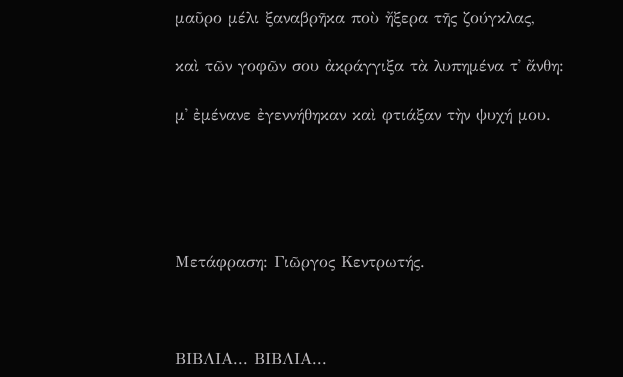μαῦρο μέλι ξαναβρῆκα ποὺ ἤξερα τῆς ζούγκλας,

καὶ τῶν γοφῶν σου ἀκράγγιξα τὰ λυπημένα τ᾽ ἄνθη:

μ᾽ ἐμένανε ἐγεννήθηκαν καὶ φτιάξαν τὴν ψυχή μου.





Μετάφραση: Γιῶργος Κεντρωτής.



ΒΙΒΛΙΑ... ΒΙΒΛΙΑ...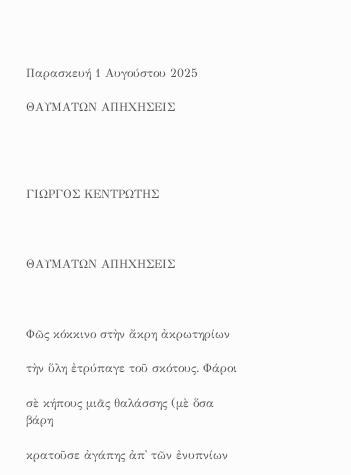Παρασκευή 1 Αυγούστου 2025

ΘΑΥΜΑΤΩΝ ΑΠΗΧΗΣΕΙΣ




ΓΙΩΡΓΟΣ ΚΕΝΤΡΩΤΗΣ



ΘΑΥΜΑΤΩΝ ΑΠΗΧΗΣΕΙΣ



Φῶς κόκκινο στὴν ἄκρη ἀκρωτηρίων

τὴν ὕλη ἐτρύπαγε τοῦ σκότους. Φάροι

σὲ κήπους μιᾶς θαλάσσης (μὲ ὅσα βάρη

κρατοῦσε ἀγάπης ἀπ᾽ τῶν ἐνυπνίων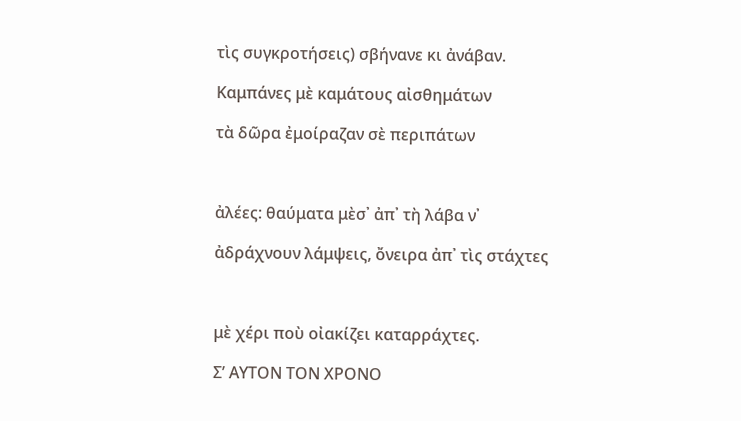τὶς συγκροτήσεις) σβήνανε κι ἀνάβαν.

Καμπάνες μὲ καμάτους αἰσθημάτων

τὰ δῶρα ἐμοίραζαν σὲ περιπάτων



ἀλέες: θαύματα μὲσ᾽ ἀπ᾽ τὴ λάβα ν᾽

ἀδράχνουν λάμψεις, ὄνειρα ἀπ᾽ τὶς στάχτες



μὲ χέρι ποὺ οἰακίζει καταρράχτες.

Σ’ ΑΥΤΟΝ ΤΟΝ ΧΡΟΝΟ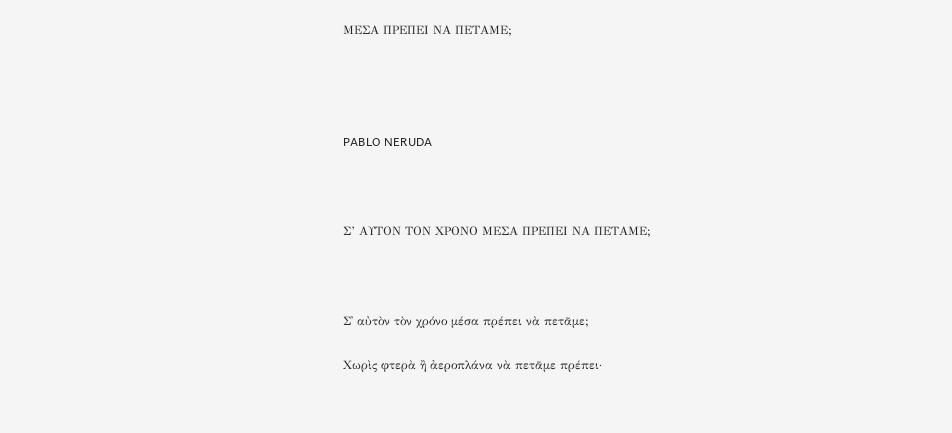ΜΕΣΑ ΠΡΕΠΕΙ ΝΑ ΠΕΤΑΜΕ;




PABLO NERUDA



Σ’ ΑΥΤΟΝ ΤΟΝ ΧΡΟΝΟ ΜΕΣΑ ΠΡΕΠΕΙ ΝΑ ΠΕΤΑΜΕ;



Σ᾽ αὐτὸν τὸν χρόνο μέσα πρέπει νὰ πετᾶμε;

Χωρὶς φτερὰ ἢ ἀεροπλάνα νὰ πετᾶμε πρέπει·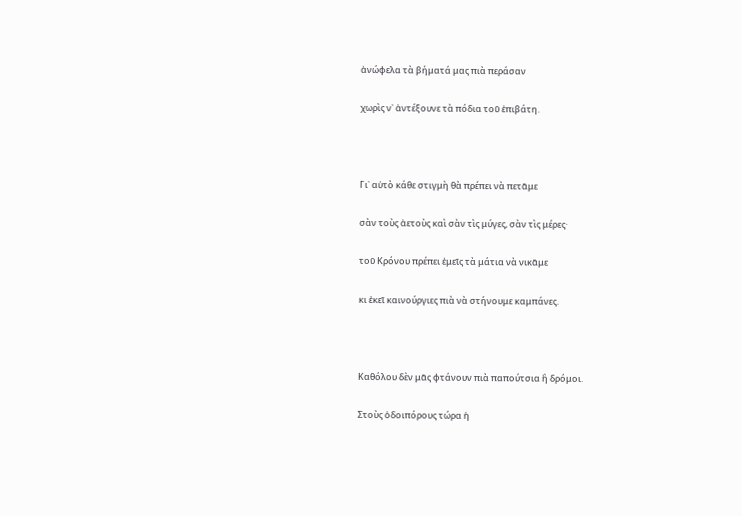ἀνώφελα τὰ βήματά μας πιὰ περάσαν

χωρὶς ν᾽ ἀντέξουνε τὰ πόδια τοῦ ἐπιβάτη.



Γι᾽ αὐτὸ κάθε στιγμὴ θὰ πρέπει νὰ πετᾶμε

σὰν τοὺς ἀετοὺς καὶ σὰν τὶς μύγες, σὰν τὶς μέρες·

τοῦ Κρόνου πρέπει ἐμεῖς τὰ μάτια νὰ νικᾶμε

κι ἐκεῖ καινούργιες πιὰ νὰ στήνουμε καμπάνες.



Καθόλου δὲν μᾶς φτάνουν πιὰ παπούτσια ἢ δρόμοι.

Στοὺς ὁδοιπόρους τώρα ἡ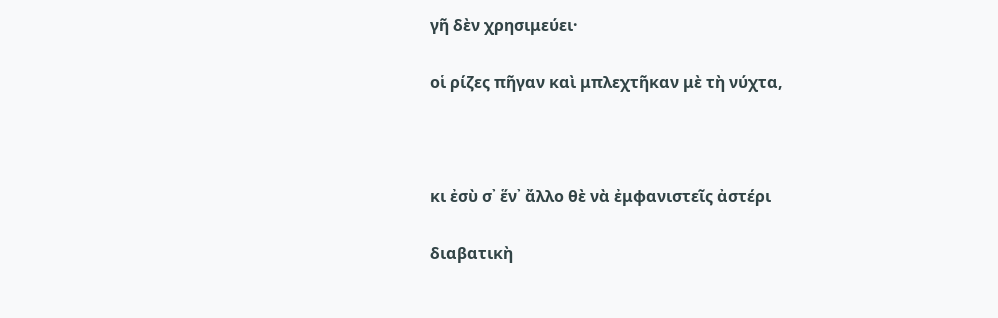γῆ δὲν χρησιμεύει·

οἱ ρίζες πῆγαν καὶ μπλεχτῆκαν μὲ τὴ νύχτα,



κι ἐσὺ σ᾽ ἕν᾽ ἄλλο θὲ νὰ ἐμφανιστεῖς ἀστέρι

διαβατικὴ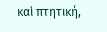καὶ πτητική,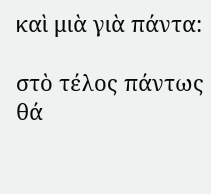καὶ μιὰ γιὰ πάντα:

στὸ τέλος πάντως θά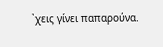᾽χεις γίνει παπαρούνα.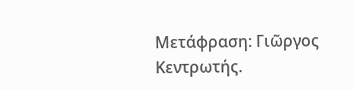Μετάφραση: Γιῶργος Κεντρωτής.